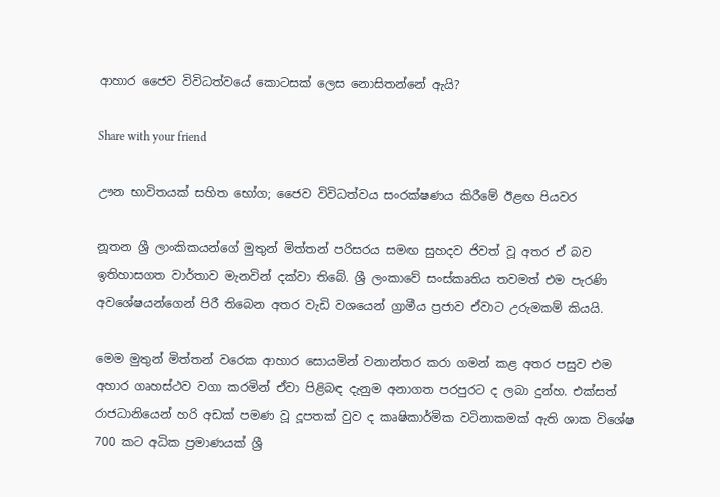ආහාර ජෛව විවිධත්වයේ කොටසක් ලෙස නොසිතන්නේ ඇයි?

Share with your friend

ඌන භාවිතයක් සහිත භෝග; ජෛව විවිධත්වය සංරක්ෂණය කිරීමේ ඊළඟ පියවර

නූතන ශ්‍රී ලාංකිකයන්ගේ මුතුන් මිත්තන් පරිසරය සමඟ සුහදව ජිවත් වූ අතර ඒ බව ඉතිහාසගත වාර්තාව මැනවින් දක්වා තිබේ. ශ්‍රී ලංකාවේ සංස්කෘතිය තවමත් එම පැරණි අවශේෂයන්ගෙන් පිරී තිබෙන අතර වැඩි වශයෙන් ග්‍රාමීය ප්‍රජාව ඒවාට උරුමකම් කියයි.

මෙම මුතුන් මිත්තන් වරෙක ආහාර සොයමින් වනාන්තර කරා ගමන් කළ අතර පසුව එම අහාර ගෘහස්ථව වගා කරමින් ඒවා පිළිබඳ දැනුම අනාගත පරපුරට ද ලබා දුන්හ. එක්සත් රාජධානියෙන් හරි අඩක් පමණ වූ දූපතක් වුව ද කෘෂිකාර්මික වටිනාකමක් ඇති ශාක විශේෂ 700 කට අධික ප්‍රමාණයක් ශ්‍රී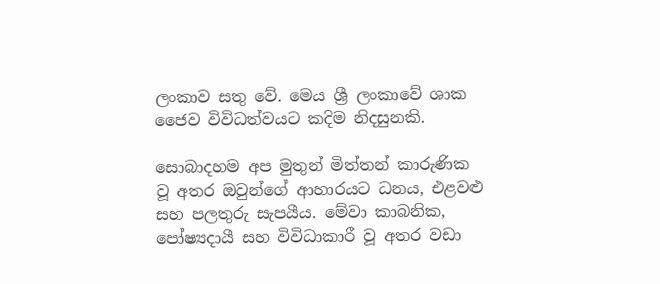ලංකාව සතු වේ. මෙය ශ්‍රී ලංකාවේ ශාක ජෛව විවිධත්වයට කදිම නිදසුනකි.

සොබාදහම අප මුතුන් මිත්තන් කාරුණික වූ අතර ඔවුන්ගේ ආහාරයට ධනය, එළවළු සහ පලතුරු සැපයීය. මේවා කාබනික, පෝෂ්‍යදායී සහ විවිධාකාරී වූ අතර වඩා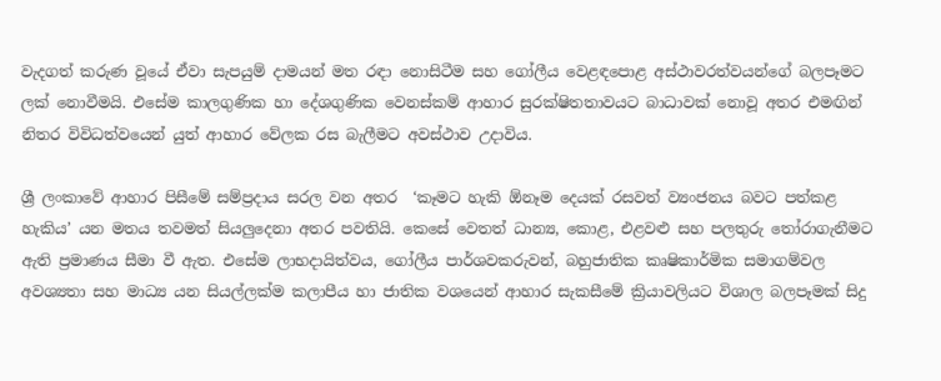වැදගත් කරුණ වූයේ ඒවා සැපයුම් දාමයන් මත රඳා නොසිටීම සහ ගෝලීය වෙළඳපොළ අස්ථාවරත්වයන්ගේ බලපෑමට ලක් නොවීමයි. එසේම කාලගුණික හා දේශගුණික වෙනස්කම් ආහාර සුරක්ෂිතතාවයට බාධාවක් නොවූ අතර එමඟින් නිතර විවිධත්වයෙන් යුත් ආහාර වේලක රස බැලීමට අවස්ථාව උදාවිය.

ශ්‍රී ලංකාවේ ආහාර පිසීමේ සම්ප්‍රදාය සරල වන අතර  ‘කෑමට හැකි ඕනෑම දෙයක් රසවත් ව්‍යංජනය බවට පත්කළ හැකිය’ යන මතය තවමත් සියලුදෙනා අතර පවතියි. කෙසේ වෙතත් ධාන්‍ය, කොළ, එළවළු සහ පලතුරු තෝරාගැනීමට ඇති ප්‍රමාණය සීමා වී ඇත. එසේම ලාභදායිත්වය, ගෝලීය පාර්ශවකරුවන්, බහුජාතික කෘෂිකාර්මික සමාගම්වල අවශ්‍යතා සහ මාධ්‍ය යන සියල්ලක්ම කලාපීය හා ජාතික වශයෙන් ආහාර සැකසීමේ ක්‍රියාවලියට විශාල බලපෑමක් සිදු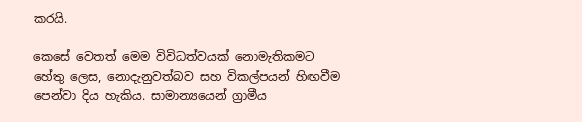කරයි.

කෙසේ වෙතත් මෙම විවිධත්වයක් නොමැතිකමට හේතු ලෙස, නොදැනුවත්බව සහ විකල්පයන් හිඟවීම පෙන්වා දිය හැකිය. සාමාන්‍යයෙන් ග්‍රාමීය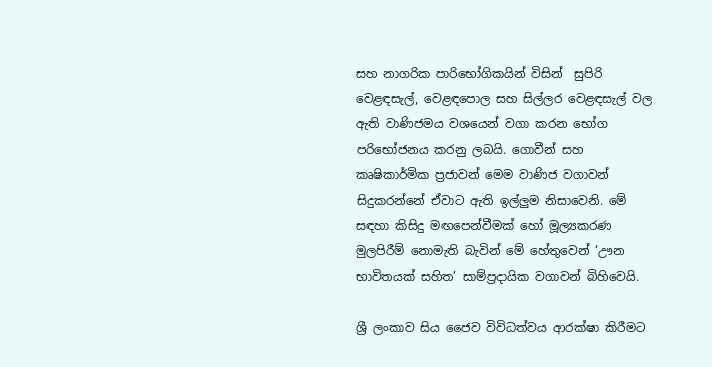සහ නාගරික පාරිභෝගිකයින් විසින්  සුපිරි වෙළඳසැල්, වෙළඳපොල සහ සිල්ලර වෙළඳසැල් වල ඇති වාණිජමය වශයෙන් වගා කරන භෝග පරිභෝජනය කරනු ලබයි. ගොවීන් සහ කෘෂිකාර්මික ප්‍රජාවන් මෙම වාණිජ වගාවන් සිදුකරන්නේ ඒවාට ඇති ඉල්ලුම නිසාවෙනි. මේ සඳහා කිසිදු මඟපෙන්වීමක් හෝ මූල්‍යකරණ මුලපිරීම් නොමැති බැවින් මේ හේතුවෙන් ‘ඌන භාවිතයක් සහිත’ සාම්ප්‍රදායික වගාවන් බිහිවෙයි.

ශ්‍රී ලංකාව සිය ජෛව විවිධත්වය ආරක්ෂා කිරීමට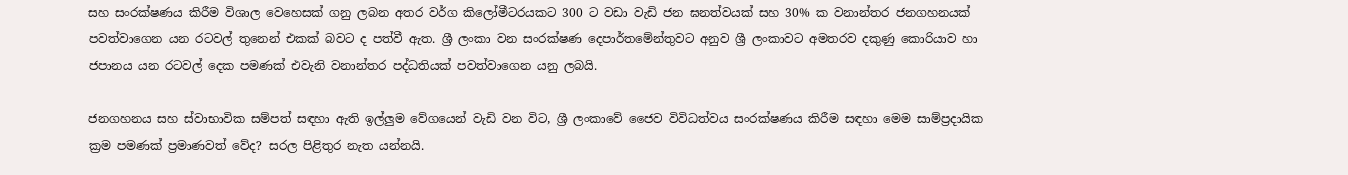සහ සංරක්ෂණය කිරීම විශාල වෙහෙසක් ගනු ලබන අතර වර්ග කිලෝමීටරයකට 300 ට වඩා වැඩි ජන ඝනත්වයක් සහ 30% ක වනාන්තර ජනගහනයක් පවත්වාගෙන යන රටවල් තුනෙන් එකක් බවට ද පත්වී ඇත. ශ්‍රී ලංකා වන සංරක්ෂණ දෙපාර්තමේන්තුවට අනුව ශ්‍රී ලංකාවට අමතරව දකුණු කොරියාව හා ජපානය යන රටවල් දෙක පමණක් එවැනි වනාන්තර පද්ධතියක් පවත්වාගෙන යනු ලබයි.

ජනගහනය සහ ස්වාභාවික සම්පත් සඳහා ඇති ඉල්ලුම වේගයෙන් වැඩි වන විට, ශ්‍රී ලංකාවේ ජෛව විවිධත්වය සංරක්ෂණය කිරීම සඳහා මෙම සාම්ප්‍රදායික ක්‍රම පමණක් ප්‍රමාණවත් වේද? සරල පිළිතුර නැත යන්නයි.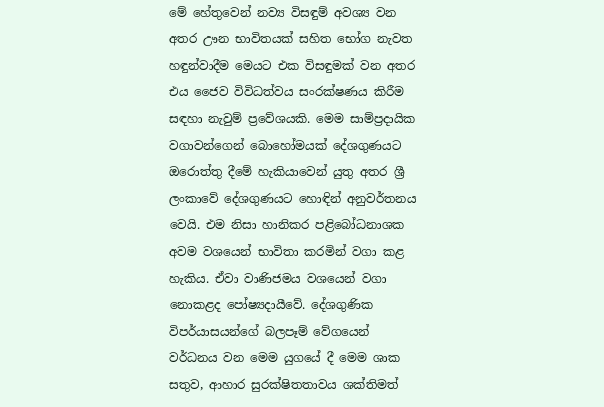මේ හේතුවෙන් නව්‍ය විසඳුම් අවශ්‍ය වන අතර ඌන භාවිතයක් සහිත භෝග නැවත හඳුන්වාදීම මෙයට එක විසඳුමක් වන අතර එය ජෛව විවිධත්වය සංරක්ෂණය කිරීම සඳහා නැවුම් ප්‍රවේශයකි. මෙම සාම්ප්‍රදායික වගාවන්ගෙන් බොහෝමයක් දේශගුණයට ඔරොත්තු දීමේ හැකියාවෙන් යුතු අතර ශ්‍රී ලංකාවේ දේශගුණයට හොඳින් අනුවර්තනය වෙයි. එම නිසා හානිකර පළිබෝධනාශක අවම වශයෙන් භාවිතා කරමින් වගා කළ හැකිය. ඒවා වාණිජමය වශයෙන් වගා නොකළද පෝෂ්‍යදායීවේ. දේශගුණික විපර්යාසයන්ගේ බලපෑම් වේගයෙන් වර්ධනය වන මෙම යුගයේ දී මෙම ශාක සතුව, ආහාර සුරක්ෂිතතාවය ශක්තිමත්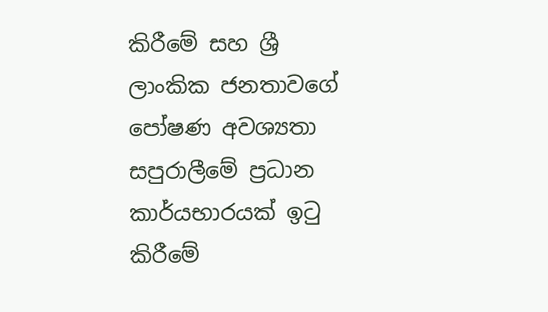කිරීමේ සහ ශ්‍රී ලාංකික ජනතාවගේ පෝෂණ අවශ්‍යතා සපුරාලීමේ ප්‍රධාන කාර්යභාරයක් ඉටු කිරීමේ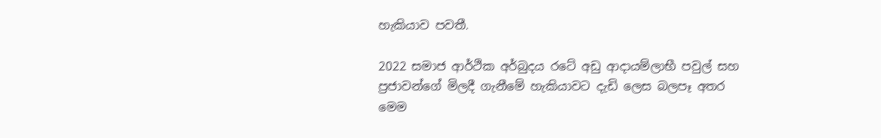හැකියාව පවතී.

2022 සමාජ ආර්ථික අර්බුදය රටේ අඩු ආදායම්ලාභී පවුල් සහ ප්‍රජාවන්ගේ මිලදී ගැනීමේ හැකියාවට දැඩි ලෙස බලපෑ අතර මෙම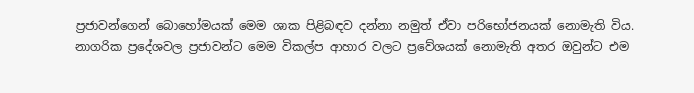ප්‍රජාවන්ගෙන් බොහෝමයක් මෙම ශාක පිළිබඳව දන්නා නමුත් ඒවා පරිභෝජනයක් නොමැති විය. නාගරික ප්‍රදේශවල ප්‍රජාවන්ට මෙම විකල්ප ආහාර වලට ප්‍රවේශයක් නොමැති අතර ඔවුන්ට එම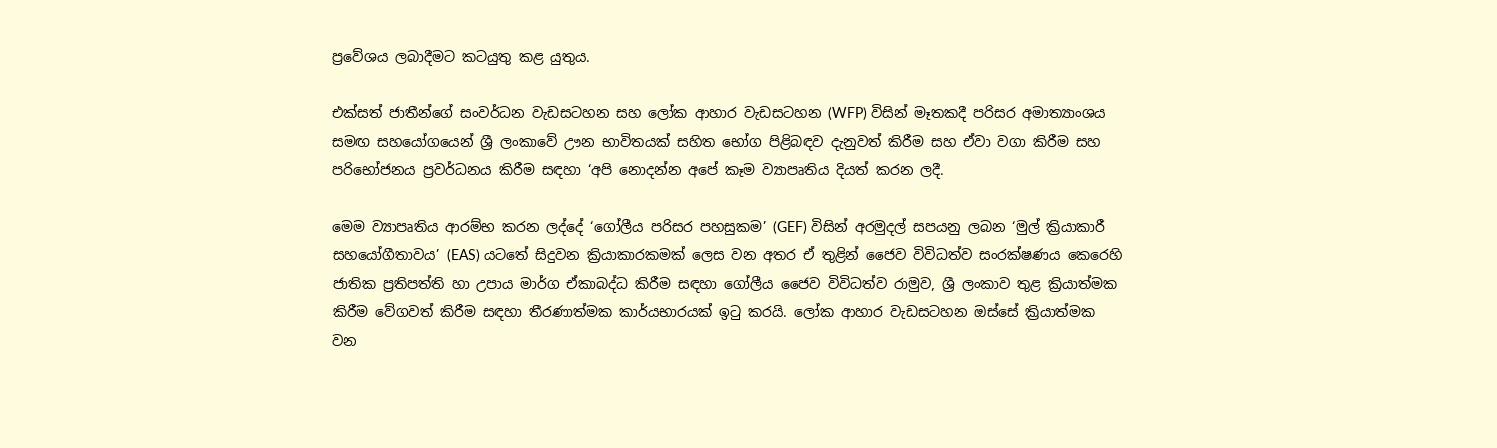ප්‍රවේශය ලබාදීමට කටයුතු කළ යුතුය.

එක්සත් ජාතීන්ගේ සංවර්ධන වැඩසටහන සහ ලෝක ආහාර වැඩසටහන (WFP) විසින් මෑතකදී පරිසර අමාත්‍යාංශය සමඟ සහයෝගයෙන් ශ්‍රී ලංකාවේ ඌන භාවිතයක් සහිත භෝග පිළිබඳව දැනුවත් කිරීම සහ ඒවා වගා කිරීම සහ පරිභෝජනය ප්‍රවර්ධනය කිරීම සඳහා ‘අපි නොදන්න අපේ කෑම ව්‍යාපෘතිය දියත් කරන ලදී.

මෙම ව්‍යාපෘතිය ආරම්භ කරන ලද්දේ ‘ගෝලීය පරිසර පහසුකම’ (GEF) විසින් අරමුදල් සපයනු ලබන ‘මුල් ක්‍රියාකාරී සහයෝගීතාවය’ (EAS) යටතේ සිදුවන ක්‍රියාකාරකමක් ලෙස වන අතර ඒ තුළින් ජෛව විවිධත්ව සංරක්ෂණය කෙරෙහි ජාතික ප්‍රතිපත්ති හා උපාය මාර්ග ඒකාබද්ධ කිරීම සඳහා ගෝලීය ජෛව විවිධත්ව රාමුව, ශ්‍රී ලංකාව තුළ ක්‍රියාත්මක කිරීම වේගවත් කිරීම සඳහා තීරණාත්මක කාර්යභාරයක් ඉටු කරයි. ලෝක ආහාර වැඩසටහන ඔස්සේ ක්‍රියාත්මක වන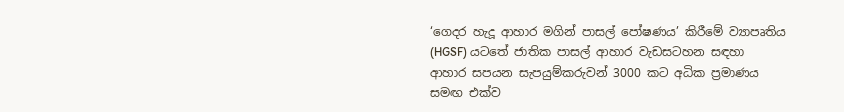‘ගෙදර හැදූ ආහාර මගින් පාසල් පෝෂණය’ කිරීමේ ව්‍යාපෘතිය (HGSF) යටතේ ජාතික පාසල් ආහාර වැඩසටහන සඳහා ආහාර සපයන සැපයුම්කරුවන් 3000 කට අධික ප්‍රමාණය සමඟ එක්ව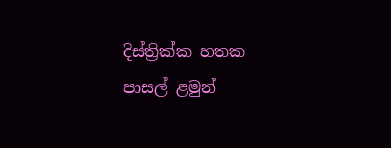දිස්ත්‍රික්ක හතක පාසල් ළමුන්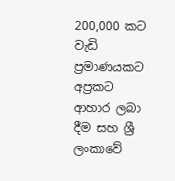200,000 කට වැඩි ප්‍රමාණයකට අප්‍රකට ආහාර ලබා දීම සහ ශ්‍රී ලංකාවේ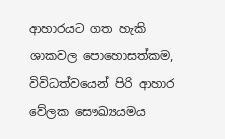ආහාරයට ගත හැකි ශාකවල පොහොසත්කම, විවිධත්වයෙන් පිරි ආහාර වේලක සෞඛ්‍යයමය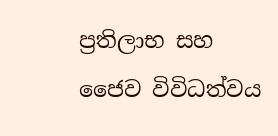ප්‍රතිලාභ සහ ජෛව විවිධත්වය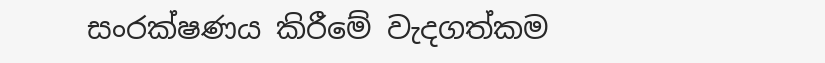සංරක්ෂණය කිරීමේ වැදගත්කම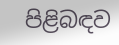පිළිබඳව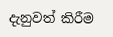දැනුවත් කිරීම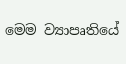මෙම ව්‍යාපෘතියේ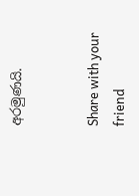අරමුණයි.


Share with your friend